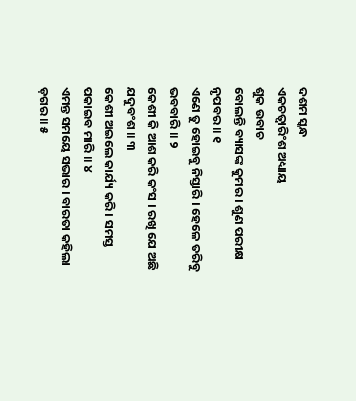ଦଶମ ସ୍କନ୍ଧ
ଏକଚତ୍ୱାରିଂଶ ଅଧ୍ୟାୟ
ଶୁକ ଉବାଚ
ବୋଲନ୍ତି ବ୍ୟାସଙ୍କ କୁମର । ଶୁଣ ପରୀକ୍ଷ ନୃପବର ॥ ୧
ଏଣେ ତୁ ହୋଇବୁ ନିସ୍ତାରି । ହେଳେ ତରିବୁ ଭବବାରି ॥ ୨
କେଶୀ କି ଆଶ କରି କଂସ । ରଖି ଯେ ଅଛି ଯଦୁବଂଶ ॥ ୩
କେଶୀ ଅଇଲେ କାର୍ଯ୍ୟ କରି । ସମସ୍ତ ପକାଇବ ମାରି ॥ ୪
ଏମନ୍ତ ସମୟେ ସଭାର । ବାରତା କହିଲା ଡ଼ଗର ॥ ୫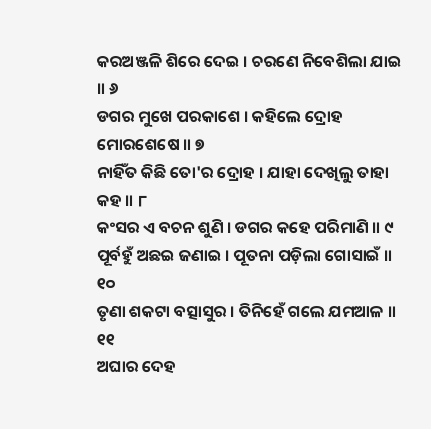କରଅଞ୍ଜଳି ଶିରେ ଦେଇ । ଚରଣେ ନିବେଶିଲା ଯାଇ ॥ ୬
ଡଗର ମୁଖେ ପରକାଶେ । କହିଲେ ଦ୍ରୋହ ମୋରଶେଷେ ॥ ୭
ନାହିଁତ କିଛି ତୋ'ର ଦ୍ରୋହ । ଯାହା ଦେଖିଲୁ ତାହା କହ ॥ ୮
କଂସର ଏ ବଚନ ଶୁଣି । ଡଗର କହେ ପରିମାଣି ॥ ୯
ପୂର୍ବହୁଁ ଅଛଇ ଜଣାଇ । ପୂତନା ପଡ଼ିଲା ଗୋସାଇଁ ॥ ୧୦
ତୃଣା ଶକଟା ବତ୍ସାସୁର । ତିନିହେଁ ଗଲେ ଯମଆଳ ॥ ୧୧
ଅଘାର ଦେହ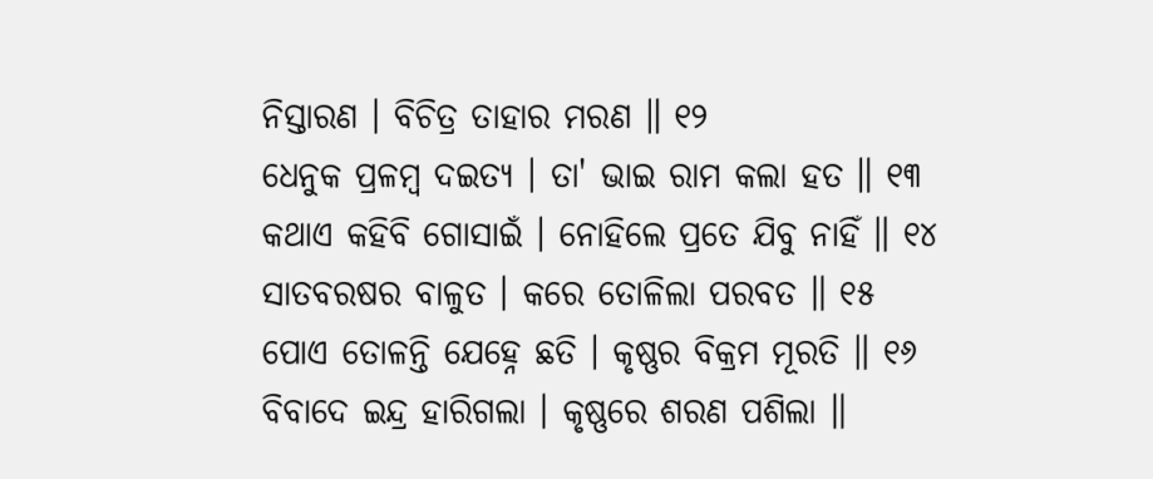ନିସ୍ତାରଣ । ବିଚିତ୍ର ତାହାର ମରଣ ॥ ୧୨
ଧେନୁକ ପ୍ରଳମ୍ବ ଦଇତ୍ୟ । ତା' ଭାଇ ରାମ କଲା ହତ ॥ ୧୩
କଥାଏ କହିବି ଗୋସାଇଁ । ନୋହିଲେ ପ୍ରତେ ଯିବୁ ନାହିଁ ॥ ୧୪
ସାତବରଷର ବାଳୁତ । କରେ ତୋଳିଲା ପରବତ ॥ ୧୫
ପୋଏ ତୋଳନ୍ତି ଯେହ୍ନେ ଛତି । କୃଷ୍ଣର ବିକ୍ରମ ମୂରତି ॥ ୧୬
ବିବାଦେ ଇନ୍ଦ୍ର ହାରିଗଲା । କୃଷ୍ଣରେ ଶରଣ ପଶିଲା ॥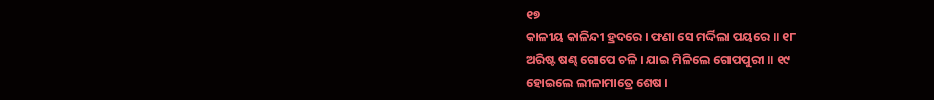୧୭
କାଳୀୟ କାଳିନ୍ଦୀ ହ୍ରଦରେ । ଫଣା ସେ ମର୍ଦ୍ଦିଲା ପୟରେ ॥ ୧୮
ଅରିଷ୍ଟ ଷଣ୍ଢ ଗୋପେ ଚଳି । ଯାଇ ମିଳିଲେ ଗୋପପୁରୀ ॥ ୧୯
ହୋଇଲେ ଲୀଳାମାତ୍ରେ ଶେଷ ।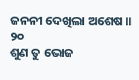ଜନନୀ ଦେଖିଲା ଅଶେଷ ॥ ୨୦
ଶୁଣ ତୁ ଭୋଜ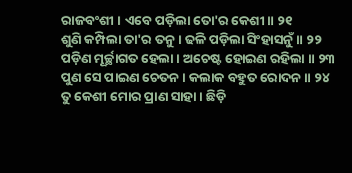ରାଜବଂଶୀ । ଏବେ ପଡ଼ିଲା ତୋ'ର କେଶୀ ॥ ୨୧
ଶୁଣି କମ୍ପିଲା ତା'ର ତନୁ । ଢଳି ପଡ଼ିଲା ସିଂହାସନୁଁ ॥ ୨୨
ପଡ଼ିଣ ମୂର୍ଚ୍ଛାଗତ ହେଲା । ଅଚେଷ୍ଟ ହୋଇଣ ରହିଲା ॥ ୨୩
ପୁଣ ସେ ପାଇଣ ଚେତନ । କଲାକ ବହୁତ ରୋଦନ ॥ ୨୪
ତୁ କେଶୀ ମୋର ପ୍ରାଣ ସାହା । ଛିଡ଼ି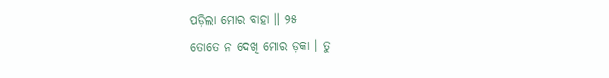ପଡ଼ିଲା ମୋର ବାହା ॥ ୨୫
ତୋତେ ନ ଦେଖି ମୋର ଡ଼କା । ତୁ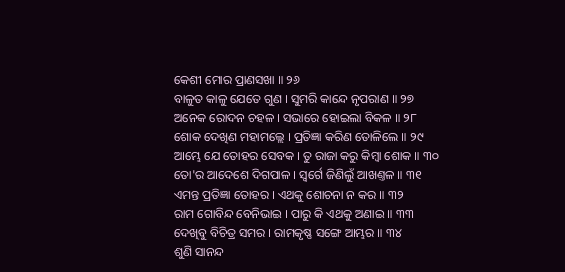କେଶୀ ମୋର ପ୍ରାଣସଖା ॥ ୨୬
ବାଳୁତ କାଳୁ ଯେତେ ଗୁଣ । ସୁମରି କାନ୍ଦେ ନୃପରାଣ ॥ ୨୭
ଅନେକ ରୋଦନ ଚହଳ । ସଭାରେ ହୋଇଲା ବିକଳ ॥ ୨୮
ଶୋକ ଦେଖିଣ ମହାମଲ୍ଲେ । ପ୍ରତିଜ୍ଞା କରିଣ ତୋଳିଲେ ॥ ୨୯
ଆମ୍ଭେ ଯେ ତୋହର ସେବକ । ତୁ ରାଜା କରୁ କିମ୍ବା ଶୋକ ॥ ୩୦
ତୋ'ର ଆଦେଶେ ଦିଗପାଳ । ସ୍ୱର୍ଗେ ଜିଣିଲୁଁ ଆଖଣ୍ତଳ ॥ ୩୧
ଏମନ୍ତ ପ୍ରତିଜ୍ଞା ତୋହର । ଏଥକୁ ଶୋଚନା ନ କର ॥ ୩୨
ରାମ ଗୋବିନ୍ଦ ବେନିଭାଇ । ପାରୁ କି ଏଥକୁ ଅଣାଇ ॥ ୩୩
ଦେଖିବୁ ବିଚିତ୍ର ସମର । ରାମକୃଷ୍ଣ ସଙ୍ଗେ ଆମ୍ଭର ॥ ୩୪
ଶୁଣି ସାନନ୍ଦ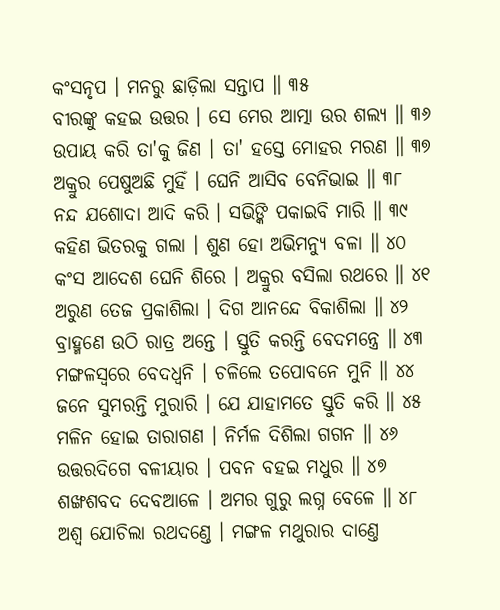କଂସନୃପ । ମନରୁ ଛାଡ଼ିଲା ସନ୍ତାପ ॥ ୩୫
ବୀରଙ୍କୁ କହଇ ଉତ୍ତର । ସେ ମେର ଆତ୍ମା ଉର ଶଲ୍ୟ ॥ ୩୬
ଉପାୟ କରି ତା'କୁ ଜିଣ । ତା' ହସ୍ତେ ମୋହର ମରଣ ॥ ୩୭
ଅକ୍ରୁର ପେଷୁଅଛି ମୁହିଁ । ଘେନି ଆସିବ ବେନିଭାଇ ॥ ୩୮
ନନ୍ଦ ଯଶୋଦା ଆଦି କରି । ସଭିଙ୍କି ପକାଇବି ମାରି ॥ ୩୯
କହିଣ ଭିତରକୁ ଗଲା । ଶୁଣ ହୋ ଅଭିମନ୍ୟୁ ବଳା ॥ ୪୦
କଂସ ଆଦେଶ ଘେନି ଶିରେ । ଅକ୍ରୁର ବସିଲା ରଥରେ ॥ ୪୧
ଅରୁଣ ତେଜ ପ୍ରକାଶିଲା । ଦିଗ ଆନନ୍ଦେ ବିକାଶିଲା ॥ ୪୨
ବ୍ରାହ୍ମଣେ ଉଠି ରାତ୍ର ଅନ୍ତେ । ସ୍ତୁତି କରନ୍ତି ବେଦମନ୍ତ୍ରେ ॥ ୪୩
ମଙ୍ଗଳସ୍ୱରେ ବେଦଧ୍ୱନି । ଚଳିଲେ ତପୋବନେ ମୁନି ॥ ୪୪
ଜନେ ସୁମରନ୍ତି ମୁରାରି । ଯେ ଯାହାମତେ ସ୍ତୁତି କରି ॥ ୪୫
ମଳିନ ହୋଇ ତାରାଗଣ । ନିର୍ମଳ ଦିଶିଲା ଗଗନ ॥ ୪୬
ଉତ୍ତରଦିଗେ ବଳୀୟାର । ପବନ ବହଇ ମଧୁର ॥ ୪୭
ଶଙ୍ଖଶବଦ ଦେବଆଳେ । ଅମର ଗୁରୁ ଲଗ୍ନ ବେଳେ ॥ ୪୮
ଅଶ୍ୱ ଯୋଚିଲା ରଥଦଣ୍ତେ । ମଙ୍ଗଳ ମଥୁରାର ଦାଣ୍ତେ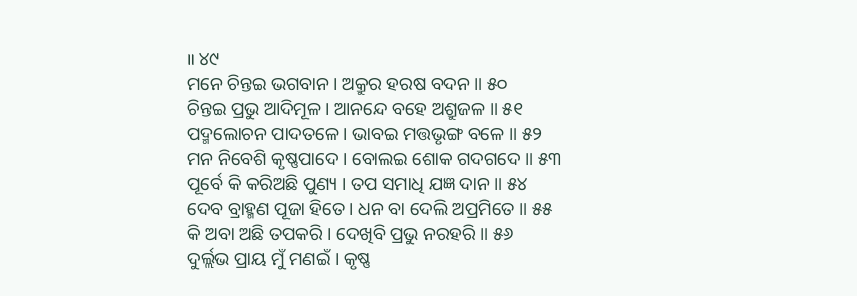॥ ୪୯
ମନେ ଚିନ୍ତଇ ଭଗବାନ । ଅକ୍ରୁର ହରଷ ବଦନ ॥ ୫୦
ଚିନ୍ତଇ ପ୍ରଭୁ ଆଦିମୂଳ । ଆନନ୍ଦେ ବହେ ଅଶ୍ରୁଜଳ ॥ ୫୧
ପଦ୍ମଲୋଚନ ପାଦତଳେ । ଭାବଇ ମତ୍ତଭୃଙ୍ଗ ବଳେ ॥ ୫୨
ମନ ନିବେଶି କୃଷ୍ଣପାଦେ । ବୋଲଇ ଶୋକ ଗଦଗଦେ ॥ ୫୩
ପୂର୍ବେ କି କରିଅଛି ପୁଣ୍ୟ । ତପ ସମାଧି ଯଜ୍ଞ ଦାନ ॥ ୫୪
ଦେବ ବ୍ରାହ୍ମଣ ପୂଜା ହିତେ । ଧନ ବା ଦେଲି ଅପ୍ରମିତେ ॥ ୫୫
କି ଅବା ଅଛି ତପକରି । ଦେଖିବି ପ୍ରଭୁ ନରହରି ॥ ୫୬
ଦୁର୍ଲ୍ଲଭ ପ୍ରାୟ ମୁଁ ମଣଇଁ । କୃଷ୍ଣ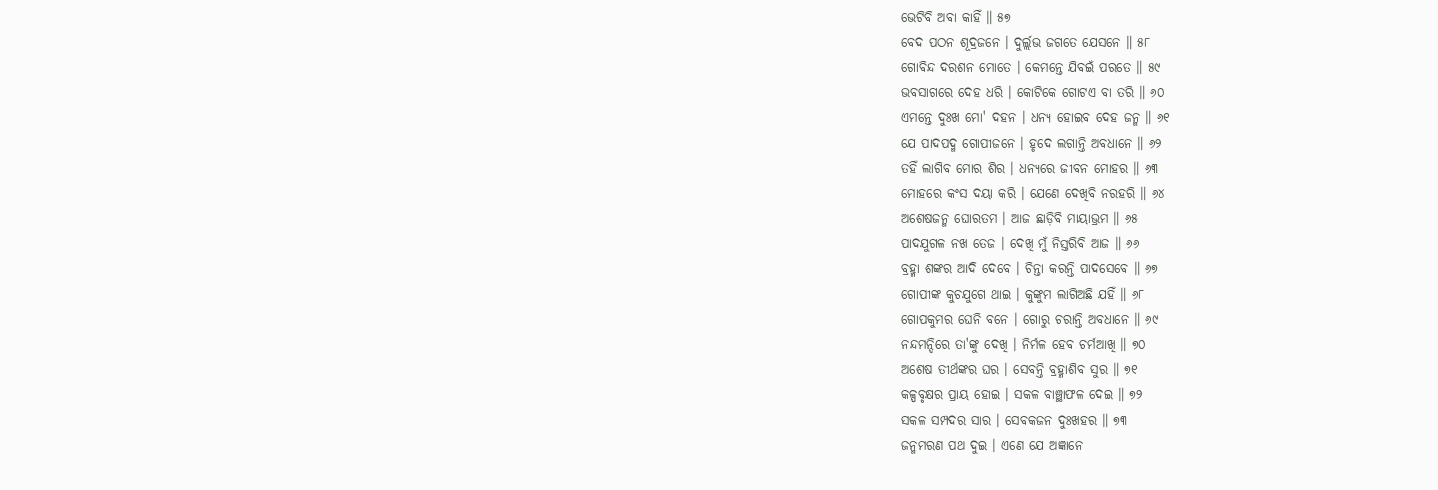ଭେଟିବି ଅବା କାହିଁ ॥ ୫୭
ବେଦ ପଠନ ଶୂଦ୍ରଜନେ । ଦୁର୍ଲ୍ଲଭ ଜଗତେ ଯେସନେ ॥ ୫୮
ଗୋବିନ୍ଦ ଦରଶନ ମୋତେ । କେମନ୍ତେ ଯିବଇଁ ପରତେ ॥ ୫୯
ଭବସାଗରେ ଦେହ ଧରି । କୋଟିକେ ଗୋଟଏ ବା ତରି ॥ ୬୦
ଏମନ୍ତେ ଦୁଃଖ ମୋ' ଦହନ । ଧନ୍ୟ ହୋଇବ ଦେହ ଜନ୍ମ ॥ ୬୧
ଯେ ପାଦପଦ୍ମ ଗୋପୀଜନେ । ହୃଦେ ଲଗାନ୍ତି ଅବଧାନେ ॥ ୬୨
ତହିଁ ଲାଗିବ ମୋର ଶିର । ଧନ୍ୟରେ ଜୀବନ ମୋହର ॥ ୬୩
ମୋହରେ କଂସ ଦୟା କରି । ଯେଣେ ଦେଖିବି ନରହରି ॥ ୬୪
ଅଶେଷଜନ୍ମ ଘୋରତମ । ଆଜ ଛାଡ଼ିବି ମାୟାଭ୍ରମ ॥ ୬୫
ପାଦଯୁଗଳ ନଖ ତେଜ । ଦେଖି ମୁଁ ନିସ୍ତରିବି ଆଜ ॥ ୬୬
ବ୍ରହ୍ମା ଶଙ୍କର ଆଦି ଦେବେ । ଚିନ୍ତା କରନ୍ତି ପାଦସେବେ ॥ ୬୭
ଗୋପୀଙ୍କ କୁଚଯୁଗେ ଥାଇ । କୁଙ୍କୁମ ଲାଗିଅଛି ଯହିଁ ॥ ୬୮
ଗୋପକୁମର ଘେନି ବନେ । ଗୋରୁ ଚରାନ୍ତି ଅବଧାନେ ॥ ୬୯
ନନ୍ଦମନ୍ଦିରେ ତା'ଙ୍କୁ ଦେଖି । ନିର୍ମଳ ହେବ ଚର୍ମଆଖି ॥ ୭୦
ଅଶେଷ ତୀର୍ଥଙ୍କର ଘର । ସେବନ୍ତି ବ୍ରହ୍ମାଶିବ ସୁର ॥ ୭୧
କଳ୍ପବୃକ୍ଷର ପ୍ରାୟ ହୋଇ । ସକଳ ବାଞ୍ଛାଫଳ ଦେଇ ॥ ୭୨
ସକଳ ସମ୍ପଦର ସାର । ସେବକଜନ ଦୁଃଖହର ॥ ୭୩
ଜନ୍ମମରଣ ପଥ ଦୁଇ । ଏଣେ ଯେ ଅଜ୍ଞାନେ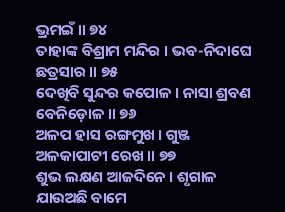ଭ୍ରମଇଁ ॥ ୭୪
ତାହାଙ୍କ ବିଶ୍ରାମ ମନ୍ଦିର । ଭବ-ନିଦାଘେ ଛତ୍ରସାର ॥ ୭୫
ଦେଖିବି ସୁନ୍ଦର କପୋଳ । ନାସା ଶ୍ରବଣ ବେନିଡ଼ୋଳ ॥ ୭୬
ଅଳପ ହାସ ରଙ୍ଗମୁଖ । ଗୁଞ୍ଜ ଅଳକାପାଟୀ ରେଖ ॥ ୭୭
ଶୁଭ ଲକ୍ଷଣ ଆଜଦିନେ । ଶୃଗାଳ ଯାଉଅଛି ବାମେ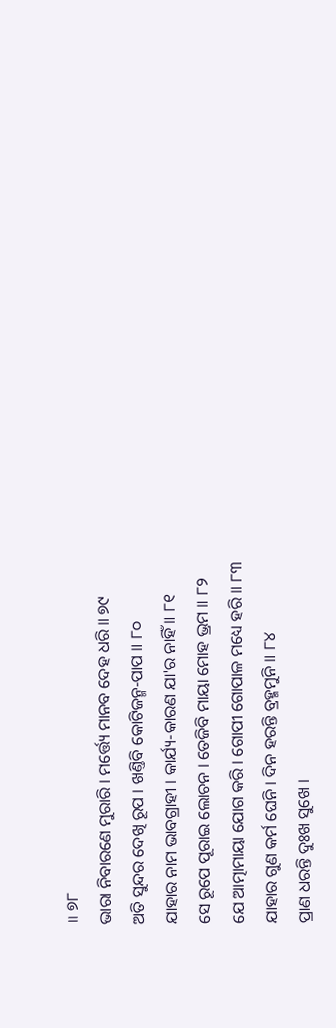॥ ୭୮
ଭାରା ନିବାରଣେ ମୁରାରି । ମର୍ତ୍ତ୍ୟେ ମାନବ ଦେହ ଧରି ॥ ୭୯
ଅତି ସୁନ୍ଦର ଦେଖି ରୂପ । ଖଣ୍ତିବି କୋଟିଜନ୍ମ-ପାପ ॥ ୮୦
ଯାହାର ନାମ ଭାବଗ୍ରାହୀ । କାର୍ଯ୍ୟ-କାରଣ ଯା'ର ନାହିଁ ॥ ୮୧
ସେ ରୂପେ ପୂରାଇ ଲୋଚନ । ତେଜିବି ମାୟା ମୋହ ଭ୍ରମ ॥ ୮୨
ଯେ ଆତ୍ମାମାୟା ଯୋଗ କରି । ଗୋପୀ ଗୋପାଳ ମଧ୍ୟେ ହରି ॥ ୮୩
ଯାହାର ଗୁଣ କର୍ମ ଘେନି । ଦିନ ହରନ୍ତି ବ୍ରହ୍ମମୁନି ॥ ୮୪
ପ୍ରାଣ ଧରନ୍ତି ଦୁଃଖ ସୁଖେ ।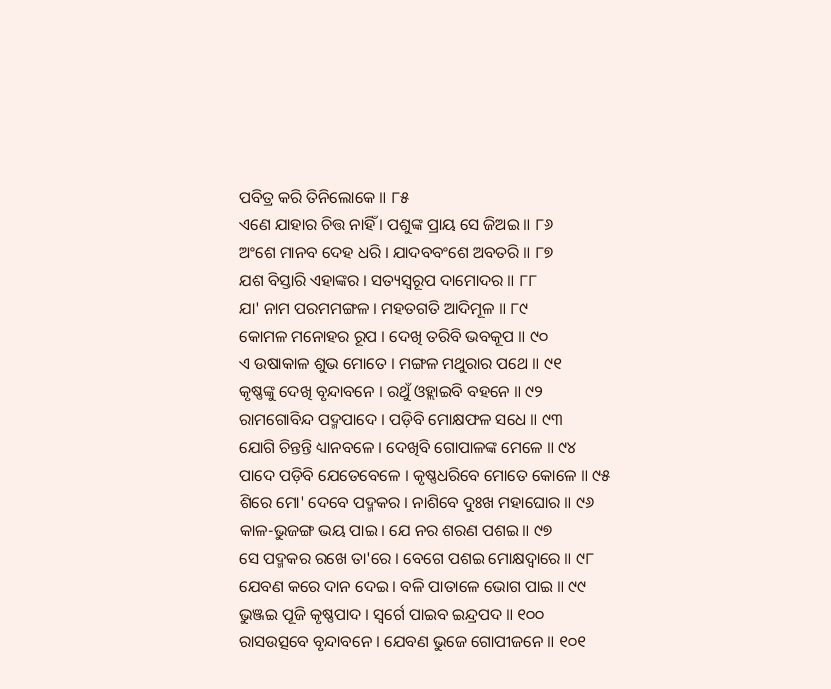ପବିତ୍ର କରି ତିନିଲୋକେ ॥ ୮୫
ଏଣେ ଯାହାର ଚିତ୍ତ ନାହିଁ । ପଶୁଙ୍କ ପ୍ରାୟ ସେ ଜିଅଇ ॥ ୮୬
ଅଂଶେ ମାନବ ଦେହ ଧରି । ଯାଦବବଂଶେ ଅବତରି ॥ ୮୭
ଯଶ ବିସ୍ତାରି ଏହାଙ୍କର । ସତ୍ୟସ୍ୱରୂପ ଦାମୋଦର ॥ ୮୮
ଯା' ନାମ ପରମମଙ୍ଗଳ । ମହତଗତି ଆଦିମୂଳ ॥ ୮୯
କୋମଳ ମନୋହର ରୂପ । ଦେଖି ତରିବି ଭବକୂପ ॥ ୯୦
ଏ ଉଷାକାଳ ଶୁଭ ମୋତେ । ମଙ୍ଗଳ ମଥୁରାର ପଥେ ॥ ୯୧
କୃଷ୍ଣଙ୍କୁ ଦେଖି ବୃନ୍ଦାବନେ । ରଥୁଁ ଓହ୍ଲାଇବି ବହନେ ॥ ୯୨
ରାମଗୋବିନ୍ଦ ପଦ୍ମପାଦେ । ପଡ଼ିବି ମୋକ୍ଷଫଳ ସଧେ ॥ ୯୩
ଯୋଗି ଚିନ୍ତନ୍ତି ଧ୍ୟାନବଳେ । ଦେଖିବି ଗୋପାଳଙ୍କ ମେଳେ ॥ ୯୪
ପାଦେ ପଡ଼ିବି ଯେତେବେଳେ । କୃଷ୍ଣଧରିବେ ମୋତେ କୋଳେ ॥ ୯୫
ଶିରେ ମୋ' ଦେବେ ପଦ୍ମକର । ନାଶିବେ ଦୁଃଖ ମହାଘୋର ॥ ୯୬
କାଳ-ଭୁଜଙ୍ଗ ଭୟ ପାଇ । ଯେ ନର ଶରଣ ପଶଇ ॥ ୯୭
ସେ ପଦ୍ମକର ରଖେ ତା'ରେ । ବେଗେ ପଶଇ ମୋକ୍ଷଦ୍ୱାରେ ॥ ୯୮
ଯେବଣ କରେ ଦାନ ଦେଇ । ବଳି ପାତାଳେ ଭୋଗ ପାଇ ॥ ୯୯
ଭୁଞ୍ଜଇ ପୂଜି କୃଷ୍ଣପାଦ । ସ୍ୱର୍ଗେ ପାଇବ ଇନ୍ଦ୍ରପଦ ॥ ୧୦୦
ରାସଉତ୍ସବେ ବୃନ୍ଦାବନେ । ଯେବଣ ଭୁଜେ ଗୋପୀଜନେ ॥ ୧୦୧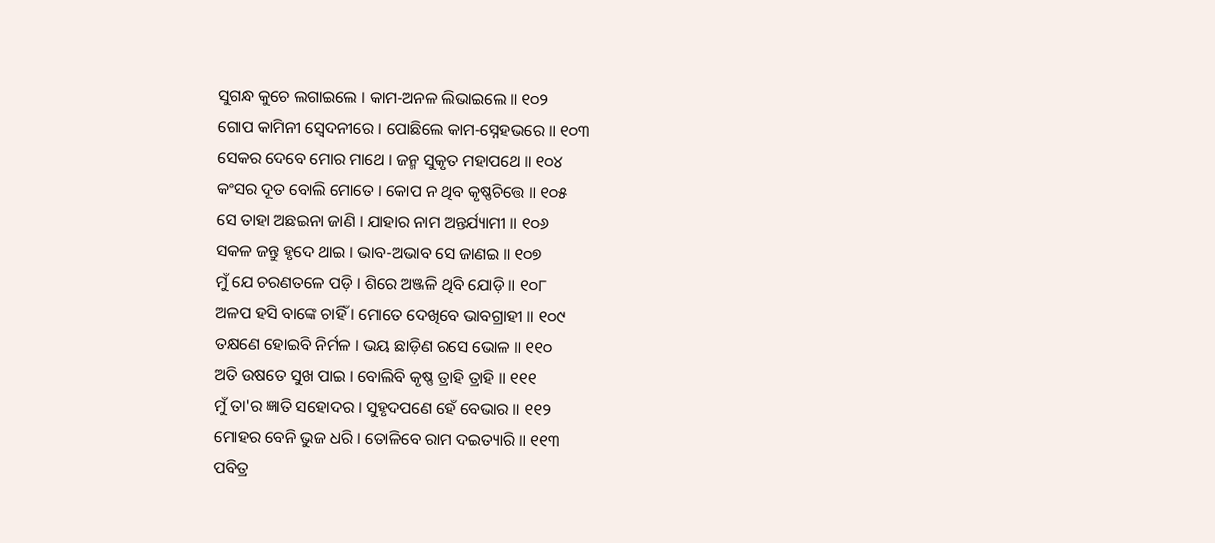ସୁଗନ୍ଧ କୁଚେ ଲଗାଇଲେ । କାମ-ଅନଳ ଲିଭାଇଲେ ॥ ୧୦୨
ଗୋପ କାମିନୀ ସ୍ୱେଦନୀରେ । ପୋଛିଲେ କାମ-ସ୍ନେହଭରେ ॥ ୧୦୩
ସେକର ଦେବେ ମୋର ମାଥେ । ଜନ୍ମ ସୁକୃତ ମହାପଥେ ॥ ୧୦୪
କଂସର ଦୂତ ବୋଲି ମୋତେ । କୋପ ନ ଥିବ କୃଷ୍ଣଚିତ୍ତେ ॥ ୧୦୫
ସେ ତାହା ଅଛଇନା ଜାଣି । ଯାହାର ନାମ ଅନ୍ତର୍ଯ୍ୟାମୀ ॥ ୧୦୬
ସକଳ ଜନ୍ତୁ ହୃଦେ ଥାଇ । ଭାବ-ଅଭାବ ସେ ଜାଣଇ ॥ ୧୦୭
ମୁଁ ଯେ ଚରଣତଳେ ପଡ଼ି । ଶିରେ ଅଞ୍ଜଳି ଥିବି ଯୋଡ଼ି ॥ ୧୦୮
ଅଳପ ହସି ବାଙ୍କେ ଚାହିଁ । ମୋତେ ଦେଖିବେ ଭାବଗ୍ରାହୀ ॥ ୧୦୯
ତକ୍ଷଣେ ହୋଇବି ନିର୍ମଳ । ଭୟ ଛାଡ଼ିଣ ରସେ ଭୋଳ ॥ ୧୧୦
ଅତି ଉଷତେ ସୁଖ ପାଇ । ବୋଲିବି କୃଷ୍ଣ ତ୍ରାହି ତ୍ରାହି ॥ ୧୧୧
ମୁଁ ତା'ର ଜ୍ଞାତି ସହୋଦର । ସୁହୃଦପଣେ ହେଁ ବେଭାର ॥ ୧୧୨
ମୋହର ବେନି ଭୁଜ ଧରି । ତୋଳିବେ ରାମ ଦଇତ୍ୟାରି ॥ ୧୧୩
ପବିତ୍ର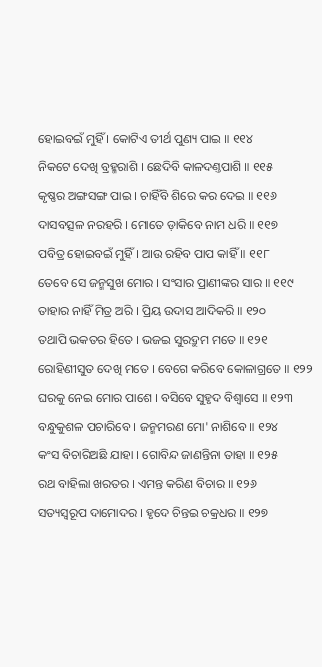ହୋଇବଇଁ ମୁହିଁ । କୋଟିଏ ତୀର୍ଥ ପୁଣ୍ୟ ପାଇ ॥ ୧୧୪
ନିକଟେ ଦେଖି ବ୍ରହ୍ମରାଶି । ଛେଦିବି କାଳଦଣ୍ତପାଶି ॥ ୧୧୫
କୃଷ୍ଣର ଅଙ୍ଗସଙ୍ଗ ପାଇ । ଚାହିଁବି ଶିରେ କର ଦେଇ ॥ ୧୧୬
ଦାସବତ୍ସଳ ନରହରି । ମୋତେ ଡ଼ାକିବେ ନାମ ଧରି ॥ ୧୧୭
ପବିତ୍ର ହୋଇବଇଁ ମୁହିଁ । ଆଉ ରହିବ ପାପ କାହିଁ ॥ ୧୧୮
ତେବେ ସେ ଜନ୍ମସୁଖ ମୋର । ସଂସାର ପ୍ରାଣୀଙ୍କର ସାର ॥ ୧୧୯
ତାହାର ନାହିଁ ମିତ୍ର ଅରି । ପ୍ରିୟ ଉଦାସ ଆଦିକରି ॥ ୧୨୦
ତଥାପି ଭକତର ହିତେ । ଭଜଇ ସୁରଦ୍ରୁମ ମତେ ॥ ୧୨୧
ରୋହିଣୀସୁତ ଦେଖି ମତେ । ବେଗେ କରିବେ କୋଳାଗ୍ରତେ ॥ ୧୨୨
ଘରକୁ ନେଇ ମୋର ପାଶେ । ବସିବେ ସୁହୃଦ ବିଶ୍ୱାସେ ॥ ୧୨୩
ବନ୍ଧୁକୁଶଳ ପଚାରିବେ । ଜନ୍ମମରଣ ମୋ' ନାଶିବେ ॥ ୧୨୪
କଂସ ବିଚାରିଅଛି ଯାହା । ଗୋବିନ୍ଦ ଜାଣନ୍ତିନା ତାହା ॥ ୧୨୫
ରଥ ବାହିଲା ଖରତର । ଏମନ୍ତ କରିଣ ବିଚାର ॥ ୧୨୬
ସତ୍ୟସ୍ୱରୂପ ଦାମୋଦର । ହୃଦେ ଚିନ୍ତଇ ଚକ୍ରଧର ॥ ୧୨୭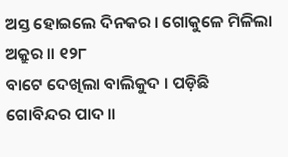ଅସ୍ତ ହୋଇଲେ ଦିନକର । ଗୋକୁଳେ ମିଳିଲା ଅକ୍ରୁର ॥ ୧୨୮
ବାଟେ ଦେଖିଲା ବାଲିକୁଦ । ପଡ଼ିଛି ଗୋବିନ୍ଦର ପାଦ ॥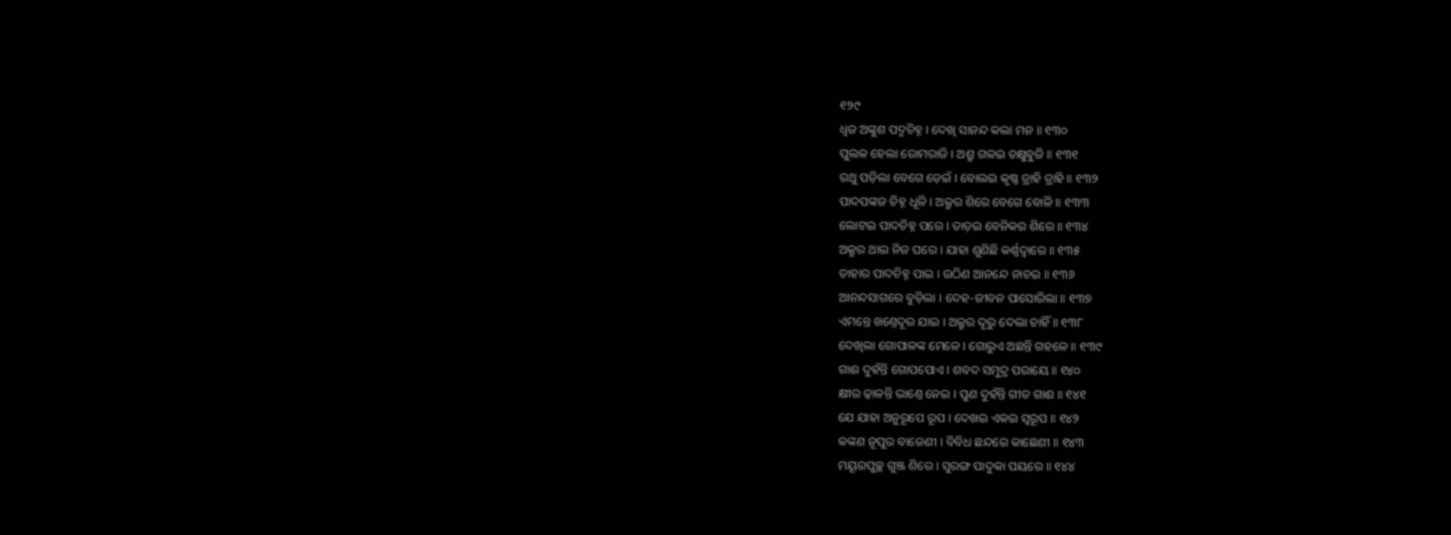୧୨୯
ଧ୍ୱଜ ଅଙ୍କୁଶ ପଦ୍ମଚିହ୍ନ । ଦେଖି ସାନନ୍ଦ କଲା ମନ ॥ ୧୩୦
ପୁଲକ ହେଲା ରୋମରାଜି । ଅଶ୍ରୁ ଗଳଇ ଚକ୍ଷୁବୁଜି ॥ ୧୩୧
ରଥୁ ପଡ଼ିଲା ବେଗେ ଡ଼େଇଁ । ବୋଲଇ କୃଷ୍ଣ ତ୍ରାହି ତ୍ରାହି ॥ ୧୩୨
ପାଦପଙ୍କଜ ଚିହ୍ନ ଧୂଳି । ଅକ୍ରୁର ଶିରେ ବେଗେ ବୋଳି ॥ ୧୩୩
ଲୋଟଇ ପାଦଚିହ୍ନ ପରେ । ତାଡ଼ଇ ବେନିକର ଶିରେ ॥ ୧୩୪
ଅକ୍ରୁର ଥାଇ ନିଜ ଘରେ । ଯାହା ଶୁଣିଛି କର୍ଣ୍ଣଦ୍ୱାରେ ॥ ୧୩୫
ତାହାର ପାଦଚିହ୍ନ ପାଇ । ଉଠିଣ ଆନନ୍ଦେ ନାଚଇ ॥ ୧୩୬
ଆନନ୍ଦସାଗରେ ବୁଡ଼ିଲା । ଦେହ-ଜୀବନ ପାସୋରିଲା ॥ ୧୩୭
ଏମନ୍ତେ ଖଣ୍ତେଦୂର ଯାଇ । ଅକ୍ରୁର ଦୂରୁ ଦେଲା ଚାହିଁ ॥ ୧୩୮
ଦେଖିଲା ଗୋପାଳଙ୍କ ମେଳେ । ଗୋରୁଏ ଅଛନ୍ତି ଗହଳେ ॥ ୧୩୯
ଗାଈ ଦୁହଁନ୍ତି ଗୋପପୋଏ । ଶବଦ ସମୁଦ୍ର ପରାୟେ ॥ ୧୪୦
କ୍ଷୀର ଢ଼ାଳନ୍ତି ଭାଣ୍ତେ ନେଇ । ପୁଣ ଦୁହଁନ୍ତି ଗୀତ ଗାଈ ॥ ୧୪୧
ଯେ ଯାହା ଅନୁରୂପେ ରୂପ । ଦେଖଇ ଏକଇ ସ୍ୱରୂପ ॥ ୧୪୨
କଙ୍କଣ ନୂପୁର ବାଜେଣୀ । ବିବିଧ ଛନ୍ଦରେ କାଛେଣୀ ॥ ୧୪୩
ମୟୂରପୁଚ୍ଛ ଗୁଞ୍ଜ ଶିରେ । ସୁରଙ୍ଗ ପାଦୁକା ପୟରେ ॥ ୧୪୪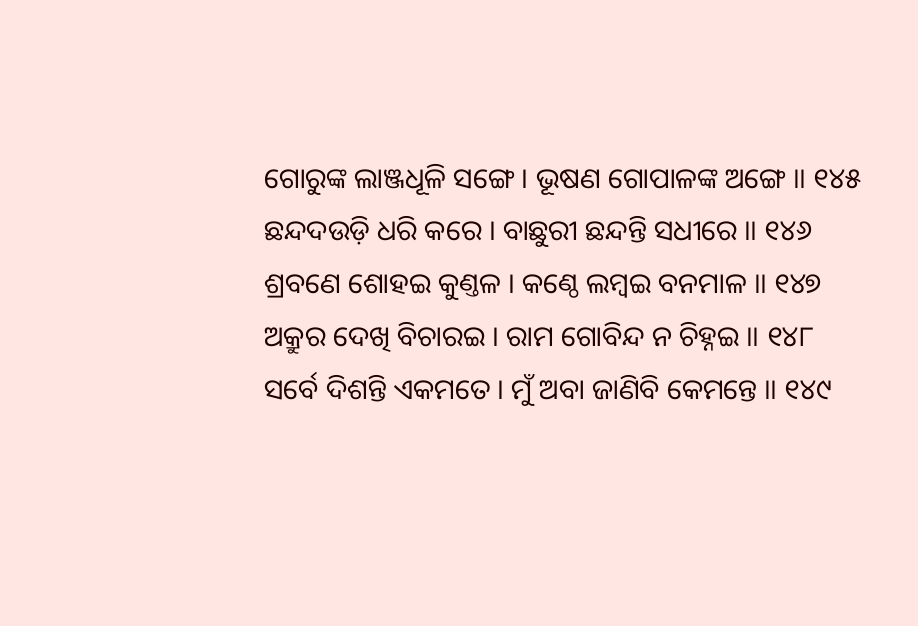ଗୋରୁଙ୍କ ଲାଞ୍ଜଧୂଳି ସଙ୍ଗେ । ଭୂଷଣ ଗୋପାଳଙ୍କ ଅଙ୍ଗେ ॥ ୧୪୫
ଛନ୍ଦଦଉଡ଼ି ଧରି କରେ । ବାଛୁରୀ ଛନ୍ଦନ୍ତି ସଧୀରେ ॥ ୧୪୬
ଶ୍ରବଣେ ଶୋହଇ କୁଣ୍ତଳ । କଣ୍ଠେ ଲମ୍ବଇ ବନମାଳ ॥ ୧୪୭
ଅକ୍ରୁର ଦେଖି ବିଚାରଇ । ରାମ ଗୋବିନ୍ଦ ନ ଚିହ୍ନଇ ॥ ୧୪୮
ସର୍ବେ ଦିଶନ୍ତି ଏକମତେ । ମୁଁ ଅବା ଜାଣିବି କେମନ୍ତେ ॥ ୧୪୯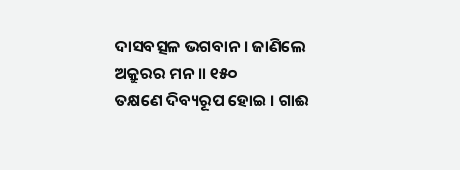ଦାସବତ୍ସଳ ଭଗବାନ । ଜାଣିଲେ ଅକ୍ରୁରର ମନ ॥ ୧୫୦
ତକ୍ଷଣେ ଦିବ୍ୟରୂପ ହୋଇ । ଗାଈ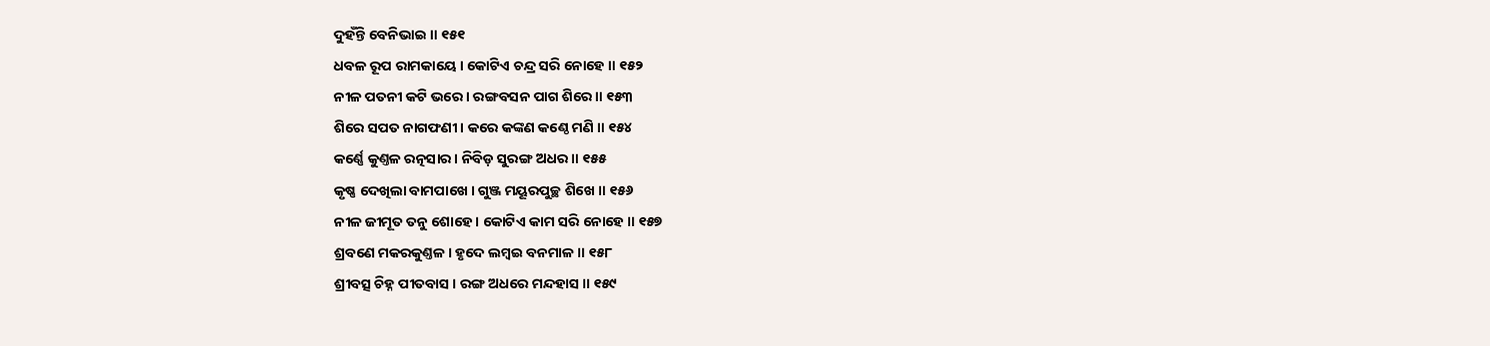ଦୁହଁନ୍ତି ବେନିଭାଇ ॥ ୧୫୧
ଧବଳ ରୂପ ରାମକାୟେ । କୋଟିଏ ଚନ୍ଦ୍ର ସରି ନୋହେ ॥ ୧୫୨
ନୀଳ ପତନୀ କଟି ଭରେ । ରଙ୍ଗବସନ ପାଗ ଶିରେ ॥ ୧୫୩
ଶିରେ ସପତ ନାଗଫଣୀ । କରେ କଙ୍କଣ କଣ୍ଠେ ମଣି ॥ ୧୫୪
କର୍ଣ୍ଣେ କୁଣ୍ତଳ ରତ୍ନସାର । ନିବିଡ଼ ସୁରଙ୍ଗ ଅଧର ॥ ୧୫୫
କୃଷ୍ଣ ଦେଖିଲା ବାମପାଖେ । ଗୁଞ୍ଜ ମୟୂରପୁଚ୍ଛ ଶିଖେ ॥ ୧୫୬
ନୀଳ ଜୀମୂତ ତନୁ ଶୋହେ । କୋଟିଏ କାମ ସରି ନୋହେ ॥ ୧୫୭
ଶ୍ରବଣେ ମକରକୁଣ୍ତଳ । ହୃଦେ ଲମ୍ବଇ ବନମାଳ ॥ ୧୫୮
ଶ୍ରୀବତ୍ସ ଚିହ୍ନ ପୀତବାସ । ରଙ୍ଗ ଅଧରେ ମନ୍ଦହାସ ॥ ୧୫୯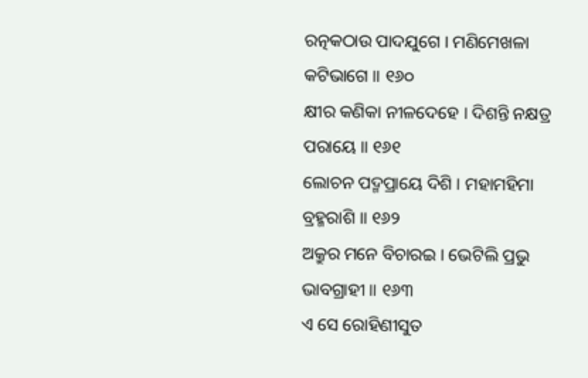ରତ୍ନକଠାଉ ପାଦଯୁଗେ । ମଣିମେଖଳା କଟିଭାଗେ ॥ ୧୬୦
କ୍ଷୀର କଣିକା ନୀଳଦେହେ । ଦିଶନ୍ତି ନକ୍ଷତ୍ର ପରାୟେ ॥ ୧୬୧
ଲୋଚନ ପଦ୍ମପ୍ରାୟେ ଦିଶି । ମହାମହିମା ବ୍ରହ୍ମରାଶି ॥ ୧୬୨
ଅକ୍ରୁର ମନେ ବିଚାରଇ । ଭେଟିଲି ପ୍ରଭୁ ଭାବଗ୍ରାହୀ ॥ ୧୬୩
ଏ ସେ ରୋହିଣୀସୁତ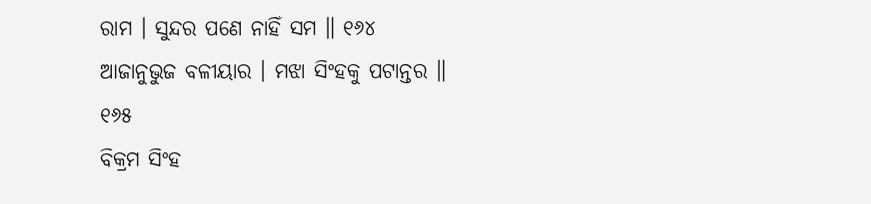ରାମ । ସୁନ୍ଦର ପଣେ ନାହିଁ ସମ ॥ ୧୬୪
ଆଜାନୁଭୁଜ ବଳୀୟାର । ମଝା ସିଂହକୁ ପଟାନ୍ତର ॥ ୧୬୫
ବିକ୍ରମ ସିଂହ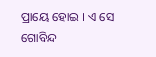ପ୍ରାୟେ ହୋଇ । ଏ ସେ ଗୋବିନ୍ଦ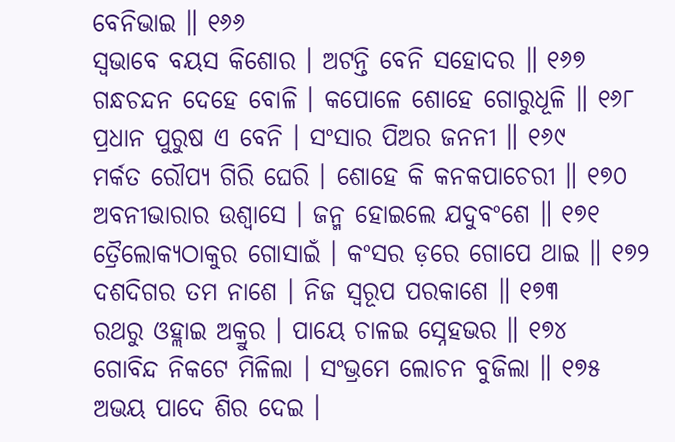ବେନିଭାଇ ॥ ୧୬୬
ସ୍ୱଭାବେ ବୟସ କିଶୋର । ଅଟନ୍ତି ବେନି ସହୋଦର ॥ ୧୬୭
ଗନ୍ଧଚନ୍ଦନ ଦେହେ ବୋଳି । କପୋଳେ ଶୋହେ ଗୋରୁଧୂଳି ॥ ୧୬୮
ପ୍ରଧାନ ପୁରୁଷ ଏ ବେନି । ସଂସାର ପିଅର ଜନନୀ ॥ ୧୬୯
ମର୍କତ ରୌପ୍ୟ ଗିରି ଘେରି । ଶୋହେ କି କନକପାଚେରୀ ॥ ୧୭୦
ଅବନୀଭାରାର ଉଶ୍ୱାସେ । ଜନ୍ମ ହୋଇଲେ ଯଦୁବଂଶେ ॥ ୧୭୧
ତ୍ରୈଲୋକ୍ୟଠାକୁର ଗୋସାଇଁ । କଂସର ଡ଼ରେ ଗୋପେ ଥାଇ ॥ ୧୭୨
ଦଶଦିଗର ତମ ନାଶେ । ନିଜ ସ୍ୱରୂପ ପରକାଶେ ॥ ୧୭୩
ରଥରୁ ଓହ୍ଲାଇ ଅକ୍ରୁର । ପାୟେ ଚାଳଇ ସ୍ନେହଭର ॥ ୧୭୪
ଗୋବିନ୍ଦ ନିକଟେ ମିଳିଲା । ସଂଭ୍ରମେ ଲୋଚନ ବୁଜିଲା ॥ ୧୭୫
ଅଭୟ ପାଦେ ଶିର ଦେଇ ।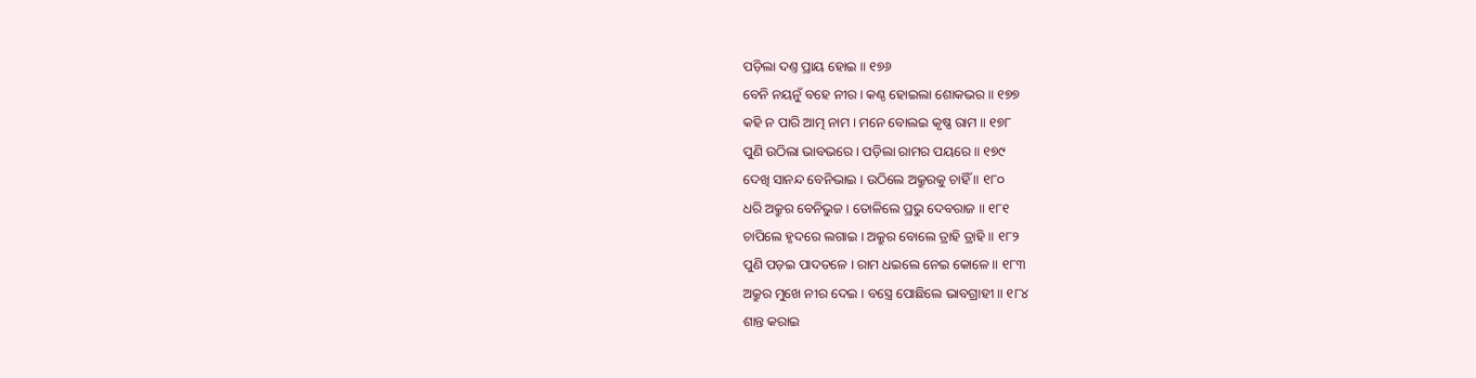ପଡ଼ିଲା ଦଣ୍ତ ପ୍ରାୟ ହୋଇ ॥ ୧୭୬
ବେନି ନୟନୁଁ ବହେ ନୀର । କଣ୍ଠ ହୋଇଲା ଶୋକଭର ॥ ୧୭୭
କହି ନ ପାରି ଆତ୍ମ ନାମ । ମନେ ବୋଲଇ କୃଷ୍ଣ ରାମ ॥ ୧୭୮
ପୁଣି ଉଠିଲା ଭାବଭରେ । ପଡ଼ିଲା ରାମର ପୟରେ ॥ ୧୭୯
ଦେଖି ସାନନ୍ଦ ବେନିଭାଇ । ଉଠିଲେ ଅକ୍ରୁରକୁ ଚାହିଁ ॥ ୧୮୦
ଧରି ଅକ୍ରୁର ବେନିଭୁଜ । ତୋଳିଲେ ପ୍ରଭୁ ଦେବରାଜ ॥ ୧୮୧
ଚାପିଲେ ହୃଦରେ ଲଗାଇ । ଅକ୍ରୁର ବୋଲେ ତ୍ରାହି ତ୍ରାହି ॥ ୧୮୨
ପୁଣି ପଡ଼ଇ ପାଦତଳେ । ରାମ ଧଇଲେ ନେଇ କୋଳେ ॥ ୧୮୩
ଅକ୍ରୁର ମୁଖେ ନୀର ଦେଇ । ବସ୍ତ୍ରେ ପୋଛିଲେ ଭାବଗ୍ରାହୀ ॥ ୧୮୪
ଶାନ୍ତ କରାଇ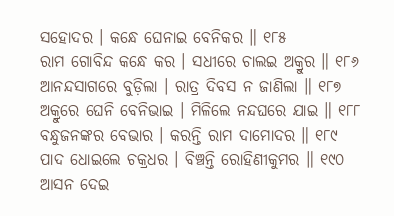ସହୋଦର । କନ୍ଧେ ଘେନାଇ ବେନିକର ॥ ୧୮୫
ରାମ ଗୋବିନ୍ଦ କନ୍ଧେ କର । ସଧୀରେ ଚାଲଇ ଅକ୍ରୁର ॥ ୧୮୬
ଆନନ୍ଦସାଗରେ ବୁଡ଼ିଲା । ରାତ୍ର ଦିବସ ନ ଜାଣିଲା ॥ ୧୮୭
ଅକ୍ରୁରେ ଘେନି ବେନିଭାଇ । ମିଳିଲେ ନନ୍ଦଘରେ ଯାଇ ॥ ୧୮୮
ବନ୍ଧୁଜନଙ୍କର ବେଭାର । କରନ୍ତି ରାମ ଦାମୋଦର ॥ ୧୮୯
ପାଦ ଧୋଇଲେ ଚକ୍ରଧର । ବିଞ୍ଚନ୍ତି ରୋହିଣୀକୁମର ॥ ୧୯୦
ଆସନ ଦେଇ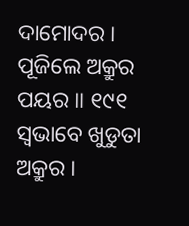ଦାମୋଦର । ପୂଜିଲେ ଅକ୍ରୁର ପୟର ॥ ୧୯୧
ସ୍ୱଭାବେ ଖୁଡୁତା ଅକ୍ରୁର ।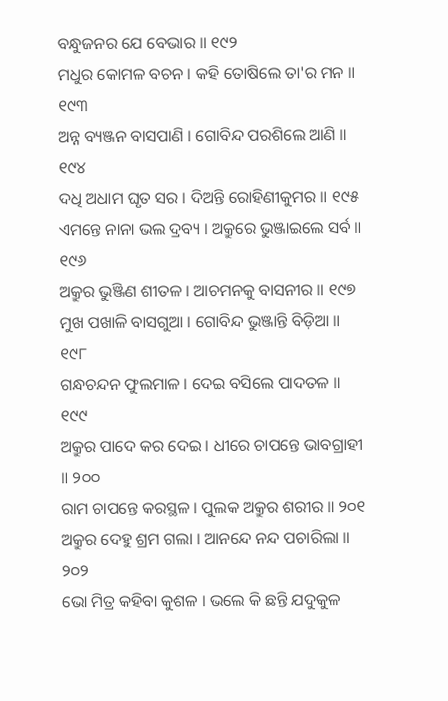ବନ୍ଧୁଜନର ଯେ ବେଭାର ॥ ୧୯୨
ମଧୁର କୋମଳ ବଚନ । କହି ତୋଷିଲେ ତା'ର ମନ ॥ ୧୯୩
ଅନ୍ନ ବ୍ୟଞ୍ଜନ ବାସପାଣି । ଗୋବିନ୍ଦ ପରଶିଲେ ଆଣି ॥ ୧୯୪
ଦଧି ଅଧାମ ଘୃତ ସର । ଦିଅନ୍ତି ରୋହିଣୀକୁମର ॥ ୧୯୫
ଏମନ୍ତେ ନାନା ଭଲ ଦ୍ରବ୍ୟ । ଅକ୍ରୁରେ ଭୁଞ୍ଜାଇଲେ ସର୍ବ ॥ ୧୯୬
ଅକ୍ରୁର ଭୁଞ୍ଜିଣ ଶୀତଳ । ଆଚମନକୁ ବାସନୀର ॥ ୧୯୭
ମୁଖ ପଖାଳି ବାସଗୁଆ । ଗୋବିନ୍ଦ ଭୁଞ୍ଜାନ୍ତି ବିଡ଼ିଆ ॥ ୧୯୮
ଗନ୍ଧଚନ୍ଦନ ଫୁଲମାଳ । ଦେଇ ବସିଲେ ପାଦତଳ ॥ ୧୯୯
ଅକ୍ରୁର ପାଦେ କର ଦେଇ । ଧୀରେ ଚାପନ୍ତେ ଭାବଗ୍ରାହୀ ॥ ୨୦୦
ରାମ ଚାପନ୍ତେ କରସ୍ଥଳ । ପୁଲକ ଅକ୍ରୁର ଶରୀର ॥ ୨୦୧
ଅକ୍ରୁର ଦେହୁ ଶ୍ରମ ଗଲା । ଆନନ୍ଦେ ନନ୍ଦ ପଚାରିଲା ॥ ୨୦୨
ଭୋ ମିତ୍ର କହିବା କୁଶଳ । ଭଲେ କି ଛନ୍ତି ଯଦୁକୁଳ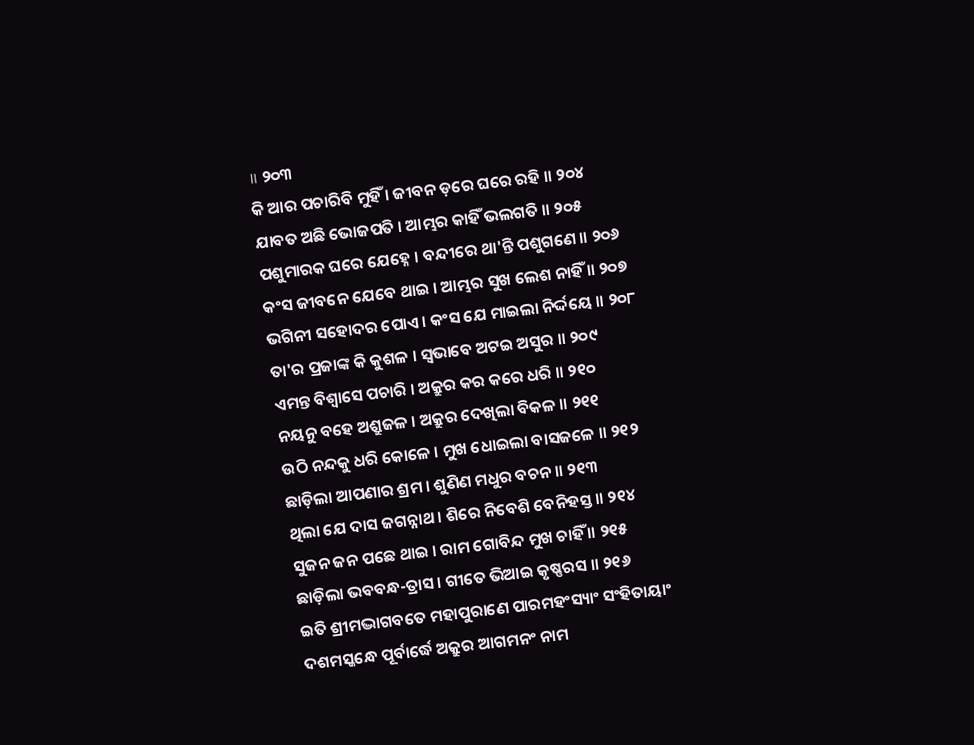॥ ୨୦୩
କି ଆର ପଚାରିବି ମୁହିଁ । ଜୀବନ ଡ଼ରେ ଘରେ ରହି ॥ ୨୦୪
ଯାବତ ଅଛି ଭୋଜପତି । ଆମ୍ଭର କାହିଁ ଭଲଗତି ॥ ୨୦୫
ପଶୁମାରକ ଘରେ ଯେହ୍ନେ । ବନ୍ଦୀରେ ଥା'ନ୍ତି ପଶୁଗଣେ ॥ ୨୦୬
କଂସ ଜୀବନେ ଯେବେ ଥାଇ । ଆମ୍ଭର ସୁଖ ଲେଶ ନାହିଁ ॥ ୨୦୭
ଭଗିନୀ ସହୋଦର ପୋଏ । କଂସ ଯେ ମାଇଲା ନିର୍ଦ୍ଦୟେ ॥ ୨୦୮
ତା'ର ପ୍ରଜାଙ୍କ କି କୁଶଳ । ସ୍ୱଭାବେ ଅଟଇ ଅସୁର ॥ ୨୦୯
ଏମନ୍ତ ବିଶ୍ୱାସେ ପଚାରି । ଅକ୍ରୁର କର କରେ ଧରି ॥ ୨୧୦
ନୟନୁ ବହେ ଅଶ୍ରୁଜଳ । ଅକ୍ରୁର ଦେଖିଲା ବିକଳ ॥ ୨୧୧
ଉଠି ନନ୍ଦକୁ ଧରି କୋଳେ । ମୁଖ ଧୋଇଲା ବାସଜଳେ ॥ ୨୧୨
ଛାଡ଼ିଲା ଆପଣାର ଶ୍ରମ । ଶୁଣିଣ ମଧୁର ବଚନ ॥ ୨୧୩
ଥିଲା ଯେ ଦାସ ଜଗନ୍ନାଥ । ଶିରେ ନିବେଶି ବେନିହସ୍ତ ॥ ୨୧୪
ସୁଜନ ଜନ ପଛେ ଥାଇ । ରାମ ଗୋବିନ୍ଦ ମୁଖ ଚାହିଁ ॥ ୨୧୫
ଛାଡ଼ିଲା ଭବବନ୍ଧ-ତ୍ରାସ । ଗୀତେ ଭିଆଇ କୃଷ୍ଣରସ ॥ ୨୧୬
ଇତି ଶ୍ରୀମଦ୍ଭାଗବତେ ମହାପୁରାଣେ ପାରମହଂସ୍ୟାଂ ସଂହିତାୟାଂ
ଦଶମସ୍କନ୍ଧେ ପୂର୍ବାର୍ଦ୍ଧେ ଅକ୍ରୁର ଆଗମନଂ ନାମ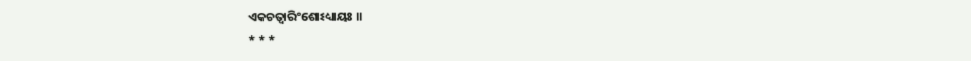ଏକଚତ୍ୱାରିଂଶୋଽଧ୍ୟାୟଃ ॥
* * *